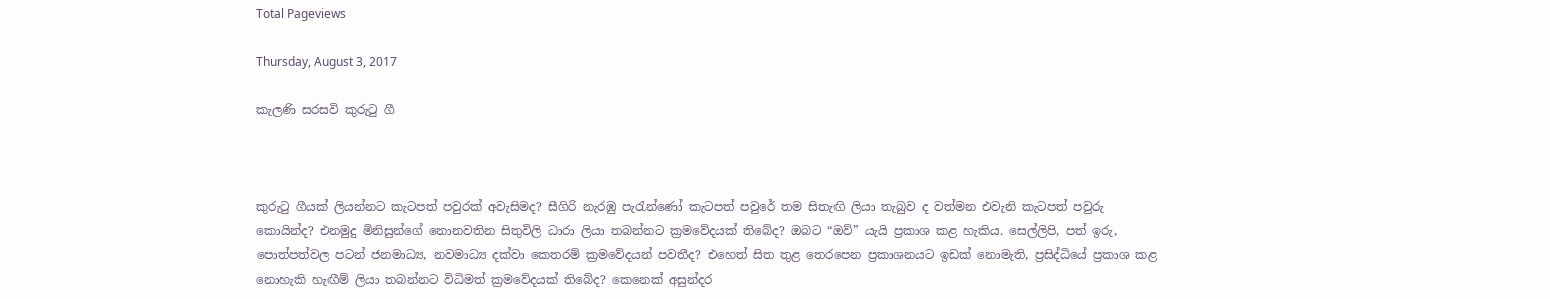Total Pageviews

Thursday, August 3, 2017

කැලණි සරසවි කුරුටු ගී



කුරුටු ගීයක් ලියන්නට කැටපත් පවුරක් අවැසිමද? සීගිරි නැරඹු පැරැන්ණෝ කැටපත් පවුරේ තම සිතැඟි ලියා තැබුව ද වත්මන එවැනි කැටපත් පවුරු කොයින්ද? එනමුදු මිනිසුන්ගේ නොනවතින සිතුවිලි ධාරා ලියා තබන්නට ක්‍රමවේදයක් තිබේද? ඔබට “ඔව්” යැයි ප්‍රකාශ කළ හැකිය. සෙල්ලිපි, පත් ඉරු, පොත්පත්වල පටන් ජනමාධ්‍ය, නවමාධ්‍ය දක්වා කෙතරම් ක්‍රමවේදයන් පවතීද? එහෙත් සිත තුළ තෙරපෙන ප්‍රකාශනයට ඉඩක් නොමැති, ප්‍රසිද්ධියේ ප්‍රකාශ කළ නොහැකි හැඟීම් ලියා තබන්නට විධිමත් ක්‍රමවේදයක් තිබේද? කෙනෙක් අසුන්දර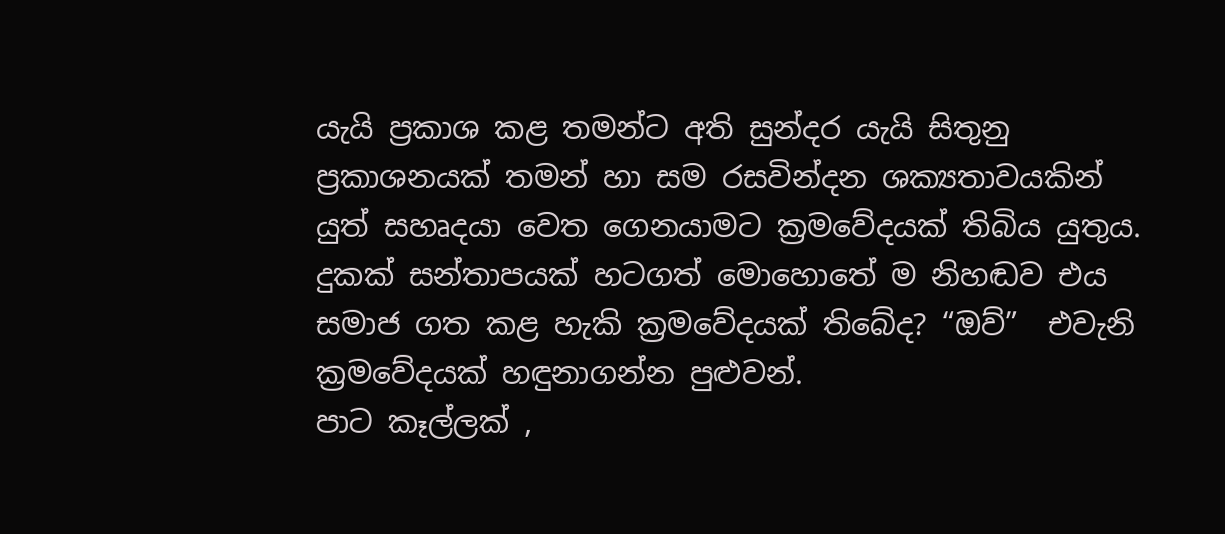යැයි ප්‍රකාශ කළ තමන්ට අති සුන්දර යැයි සිතුනු ප්‍රකාශනයක් තමන් හා සම රසවින්දන ශක්‍යතාවයකින් යුත් සහෘදයා වෙත ගෙනයාමට ක්‍රමවේදයක් තිබිය යුතුය. දුකක් සන්තාපයක් හටගත් මොහොතේ ම නිහඬව එය සමාජ ගත කළ හැකි ක්‍රමවේදයක් තිබේද? “ඔව්”  එවැනි ක්‍රමවේදයක් හඳුනාගන්න පුළුවන්.
පාට කෑල්ලක් ,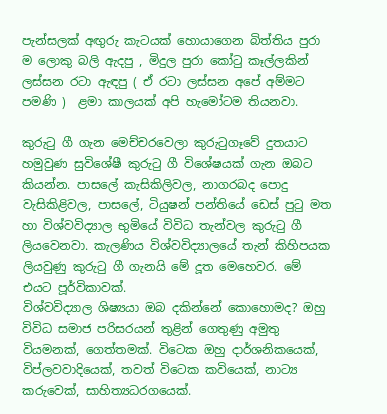පැන්සලක් අඟුරු කැටයක් හොයාගෙන බිත්තිය පුරා ම ලොකු බලි ඇදපු , මිදුල පුරා කෝටු කෑල්ලකින් ලස්සන රටා ඇඳපු ( ඒ රටා ලස්සන අපේ අම්මට පමණි )  ළමා කාලයක් අපි හැමෝටම තියනවා.

කුරුටු ගී ගැන මෙච්චරවෙලා කුරුටුගෑවේ දුතයාට හමුවුණ සුවිශේෂී කුරුටු ගී විශේෂයක් ගැන ඔබට කියන්න. පාසලේ කැසිකිලිවල, නාගරබද පොදු වැසිකිළිවල, පාසලේ, ටියුෂන් පන්තියේ ඩෙස් පුටු මත හා විශ්වවිද්‍යාල භුමියේ විවිධ තැන්වල කුරුටු ගී ලියවෙනවා. කැලණිය විශ්වවිද්‍යාලයේ තැන් කිහිපයක ලියවුණු කුරුටු ගී ගැනයි මේ දූත මෙහෙවර. මේ එයට පූර්විකාවක්.
විශ්වවිද්‍යාල ශිෂ්‍යයා ඔබ දකින්නේ කොහොමද? ඔහු විවිධ සමාජ පරිසරයන් තුළින් ගෙතුණු අමුතු වියමනක්, ගෙත්තමක්. විටෙක ඔහු දාර්ශනිකයෙක්, විප්ලවවාදියෙක්, තවත් විටෙක කවියෙක්, නාට්‍ය කරුවෙක්, සාහිත්‍යධරගයෙක්.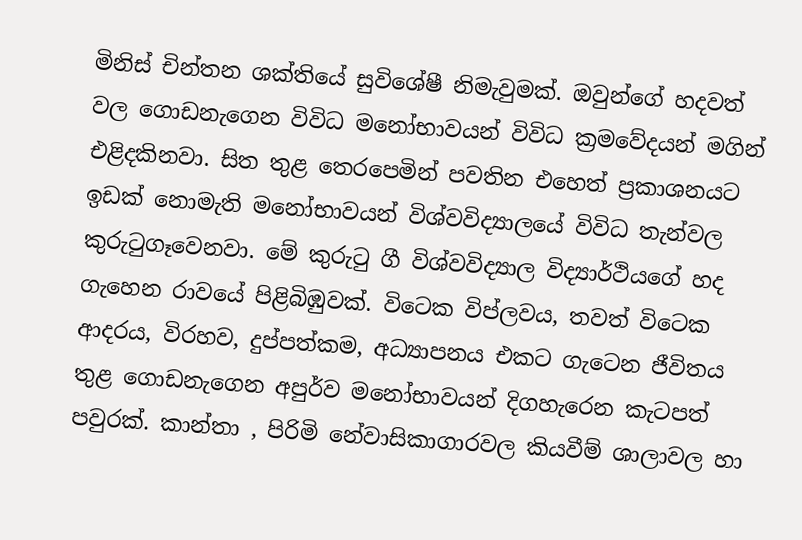මිනිස් චින්තන ශක්තියේ සුවිශේෂී නිමැවුමක්. ඔවුන්ගේ හදවත් වල ගොඩනැගෙන විවිධ මනෝභාවයන් විවිධ ක්‍රමවේදයන් මගින් එළිදකිනවා. සිත තුළ තෙරපෙමින් පවතින එහෙත් ප්‍රකාශනයට ඉඩක් නොමැති මනෝභාවයන් විශ්වවිද්‍යාලයේ විවිධ තැන්වල කුරුටුගෑවෙනවා. මේ කුරුටු ගී විශ්වවිද්‍යාල විද්‍යාර්ථියගේ හද ගැහෙන රාවයේ පිළිබිඹුවක්. විටෙක විප්ලවය, තවත් විටෙක ආදරය, විරහව, දුප්පත්කම, අධ්‍යාපනය එකට ගැටෙන ජීවිතය තුළ ගොඩනැගෙන අපුර්ව මනෝභාවයන් දිගහැරෙන කැටපත් පවුරක්. කාන්තා , පිරිමි නේවාසිකාගාරවල කියවීම් ශාලාවල හා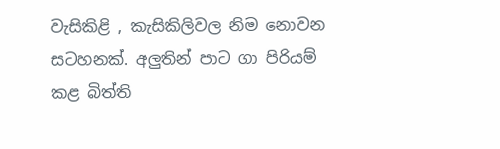වැසිකිළි , කැසිකිලිවල නිම නොවන සටහනක්. අලුතින් පාට ගා පිරියම් කළ බිත්ති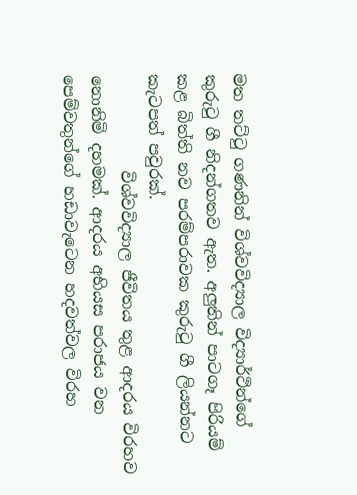මත තට්ටු ගණනින් විශ්වවිද්‍යාල විද්‍යාර්ථින්ගේ කුරුටු ගී නිදන්ගතව ඇත. අලුතින් පාටගෑ පිරියම් කළ බිත්ති නව පරම්පරාවක කුරුටු ගී ලියන්නට කැටපත් පවුරක්.
            විශ්වවිද්‍යාල ජීවිතය තුළ ආදරය විරහව නොනිමි දහමක්. ආදරය අභියස පරාජය වන පෙම්වතුන්ගේ හඩාවැටෙන හදවත්වල විරහ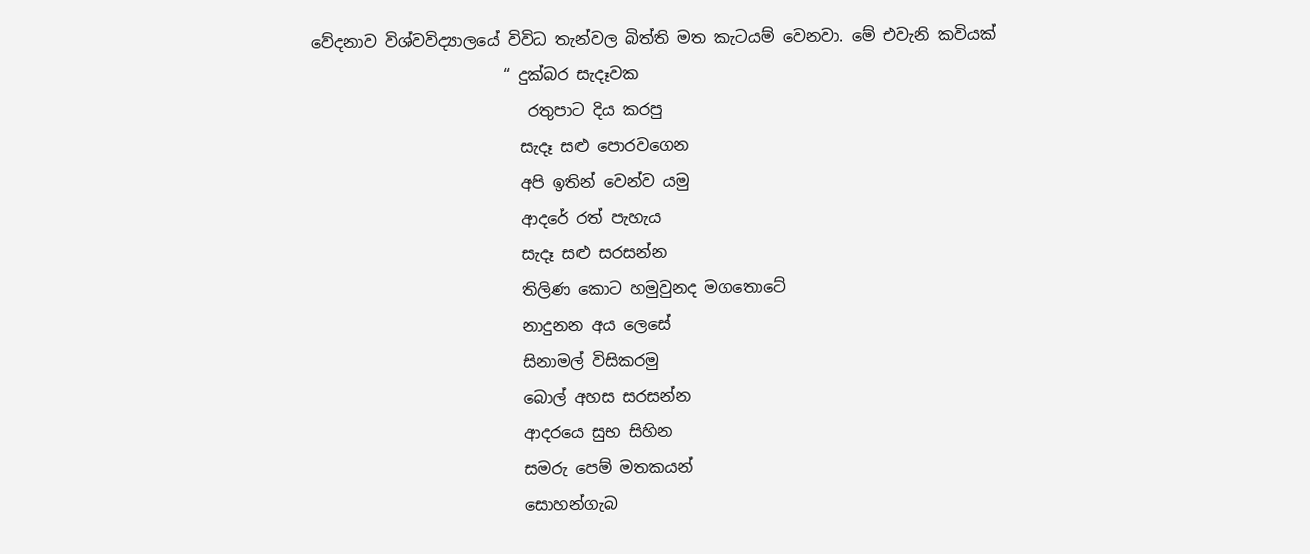වේදනාව විශ්වවිද්‍යාලයේ විවිධ තැන්වල බිත්ති මත කැටයම් වෙනවා. මේ එවැනි කවියක්
                        “ දුක්බර සැදෑවක
                           රතුපාට දිය කරපු
                          සැදෑ සළු පොරවගෙන
                          අපි ඉතින් වෙන්ව යමු
                          ආදරේ රත් පැහැය
                          සැදෑ සළු සරසන්න
                          තිලිණ කොට හමුවුනද මගතොටේ
                          නාදුනන අය ලෙසේ
                          සිනාමල් විසිකරමු
                          බොල් අහස සරසන්න
                          ආදරයෙ සුභ සිහින
                          සමරු පෙම් මතකයන්
                          සොහන්ගැබ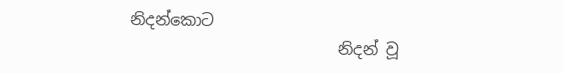නිදන්කොට
                          නිදන් වූ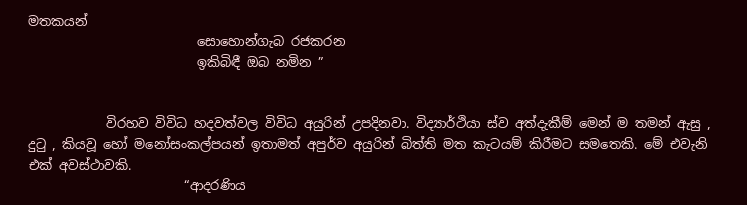මතකයන්
                          සොහොන්ගැබ රජකරන
                          ඉකිබිඳී ඔබ නමින ”


            විරහව විවිධ හදවත්වල විවිධ අයුරින් උපදිනවා. විද්‍යාර්ථියා ස්ව අත්දැකීම් මෙන් ම තමන් ඇසු , දුටු , කියවූ හෝ මනෝසංකල්පයන් ඉතාමත් අපුර්ව අයුරින් බිත්ති මත කැටයම් කිරීමට සමතෙකි. මේ එවැනි එක් අවස්ථාවකි.
                        “ආදරණිය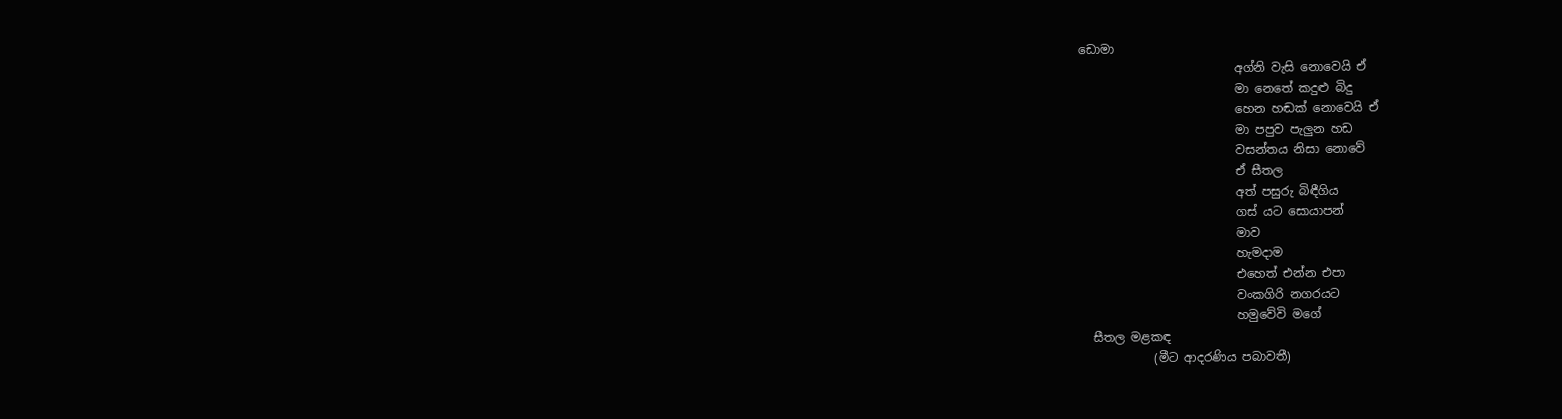ඩොමා
                          අග්නි වැසි නොවෙයි ඒ
                          මා නෙතේ කදුළු බිදු
                          හෙන හඬක් නොවෙයි ඒ
                          මා පපුව පැලුන හඩ
                          වසන්තය නිසා නොවේ
                          ඒ සීතල
                          අත් පසුරු බිඳීගිය
                          ගස් යට සොයාපන්
                          මාව
                          හැමදාම
                          එහෙත් එන්න එපා
                          වංකගිරි නගරයට
                          හමුවේවි මගේ
  සීතල මළකඳ
            (මීට ආදරණිය පබාවතී)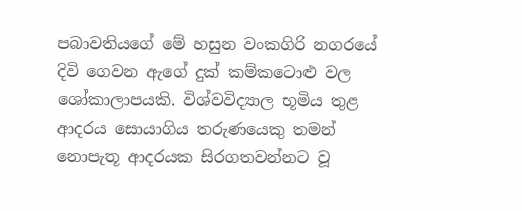පබාවතියගේ මේ හසුන වංකගිරි නගරයේ දිවි ගෙවන ඇගේ දුක් කම්කටොළු වල ශෝකාලාපයකි. විශ්වවිද්‍යාල භූමිය තුළ ආදරය සොයාගිය තරුණයෙකු තමන් නොපැතූ ආදරයක සිරගතවන්නට වූ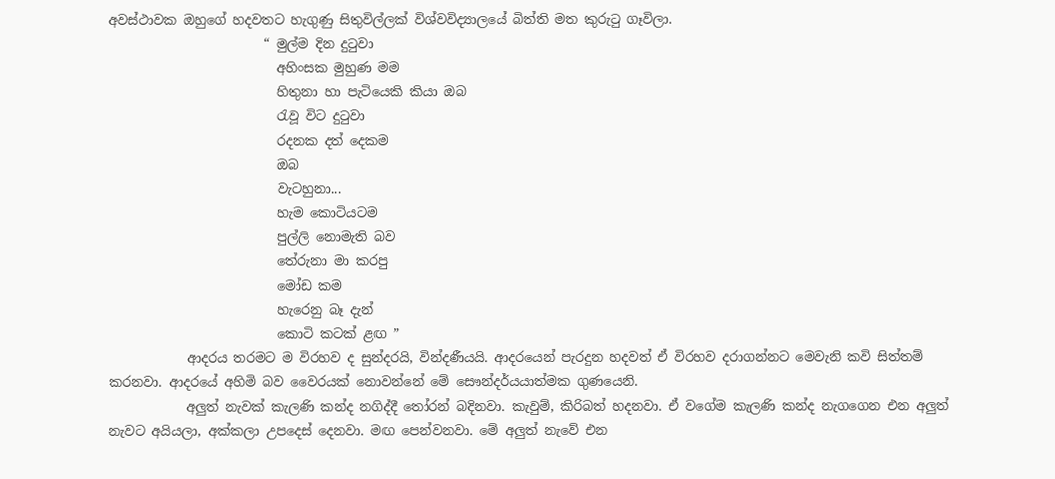අවස්ථාවක ඔහුගේ හදවතට හැගුණු සිතුවිල්ලක් විශ්වවිද්‍යාලයේ බිත්ති මත කුරුටු ගෑවිලා.
                        “ මුල්ම දින දුටුවා
                          අහිංසක මුහුණ මම
                          හිතුනා හා පැටියෙකි කියා ඔබ
                          රැවූ විට දුටුවා
                          රදනක දත් දෙකම
                          ඔබ
                          වැටහුනා...
                          හැම කොටියටම
                          පුල්ලි නොමැති බව
                          තේරුනා මා කරපු
                          මෝඩ කම
                          හැරෙනු බෑ දැන්
                          කොටි කටක් ළඟ ”
            ආදරය තරමට ම විරහව ද සුන්දරයි, වින්දණීයයි. ආදරයෙන් පැරදුන හදවත් ඒ විරහව දරාගන්නට මෙවැනි කවි සිත්තම් කරනවා. ආදරයේ අහිමි බව වෛරයක් නොවන්නේ මේ සෞන්දර්යයාත්මක ගුණයෙනි.
            අලුත් නැවක් කැලණි කන්ද නගිද්දී තෝරන් බදිනවා. කැවුම්, කිරිබත් හදනවා. ඒ වගේම කැලණි කන්ද නැගගෙන එන අලුත් නැවට අයියලා, අක්කලා උපදෙස් දෙනවා. මඟ පෙන්වනවා. මේ අලුත් නැවේ එන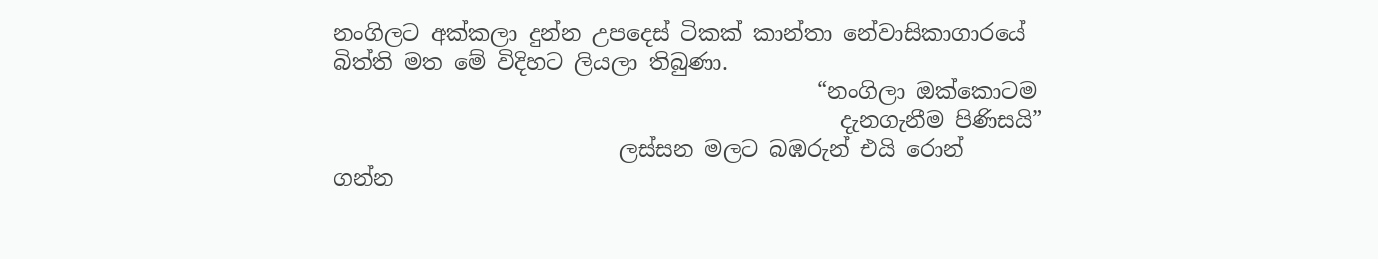නංගිලට අක්කලා දුන්න උපදෙස් ටිකක් කාන්තා නේවාසිකාගාරයේ බිත්ති මත මේ විදිහට ලියලා තිබුණා.
                                            “නංගිලා ඔක්කොටම
                                              දැනගැනීම පිණිසයි”
                          ලස්සන මලට බඹරුන් එයි රොන්           ගන්න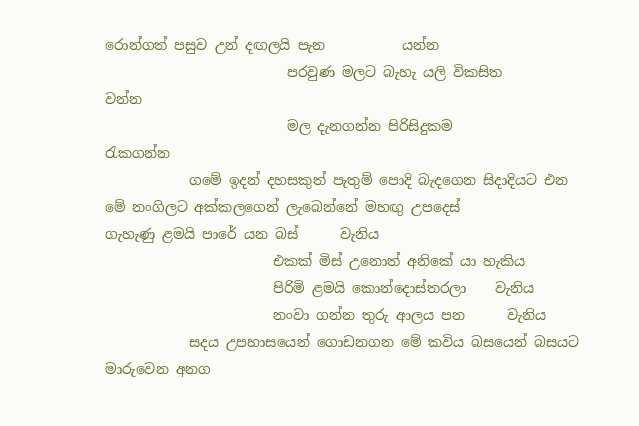රොන්ගත් පසුව උන් දඟලයි පැන           යන්න
                          පරවුණ මලට බැහැ යලි විකසිත              වන්න
                          මල දැනගන්න පිරිසිදුකම                  රැකගන්න
            ගමේ ඉදන් දහසකුත් පැතුම් පොදි බැදගෙන සිදාදියට එන මේ නංගිලට අක්කලගෙන් ලැබෙන්නේ මහඟු උපදෙස්
ගැහැණු ළමයි පාරේ යන බස්      වැනිය
                        එකක් මිස් උනොත් අනිකේ යා හැකිය
                        පිරිමි ළමයි කොන්දොස්තරලා    වැනිය
                        නංවා ගන්න තුරු ආලය පන      වැනිය
            සදය උපහාසයෙන් ගොඩනගන මේ කවිය බසයෙන් බසයට මාරුවෙන අනග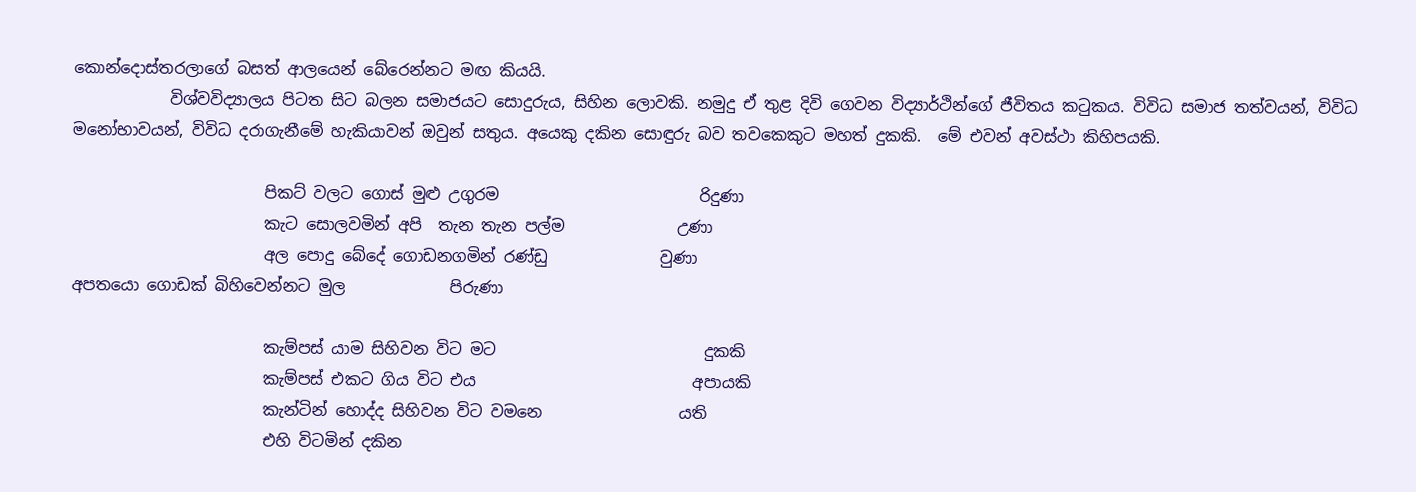කොන්දොස්තරලාගේ බසත් ආලයෙන් බේරෙන්නට මඟ කියයි.
            විශ්වවිද්‍යාලය පිටත සිට බලන සමාජයට සොදුරුය, සිහින ලොවකි. නමුදු ඒ තුළ දිවි ගෙවන විද්‍යාර්ථින්ගේ ජීවිතය කටුකය. විවිධ සමාජ තත්වයන්, විවිධ මනෝභාවයන්, විවිධ දරාගැනීමේ හැකියාවන් ඔවුන් සතුය. අයෙකු දකින සොඳුරු බව තවකෙකුට මහත් දුකකි.  මේ එවන් අවස්ථා කිහිපයකි.

                        පිකට් වලට ගොස් මුළු උගුරම                         රිදුණා
                        කැට සොලවමින් අපි  තැන තැන පල්ම              උණා
                        අල පොදු බේදේ ගොඩනගමින් රණ්ඩු              වුණා
අපතයො ගොඩක් බිහිවෙන්නට මුල             පිරුණා

                        කැම්පස් යාම සිහිවන විට මට                          දුකකි
                        කැම්පස් එකට ගිය විට එය                           අපායකි
                        කැන්ටින් හොද්ද සිහිවන විට වමනෙ                 යති
                        එහි විටමින් දකින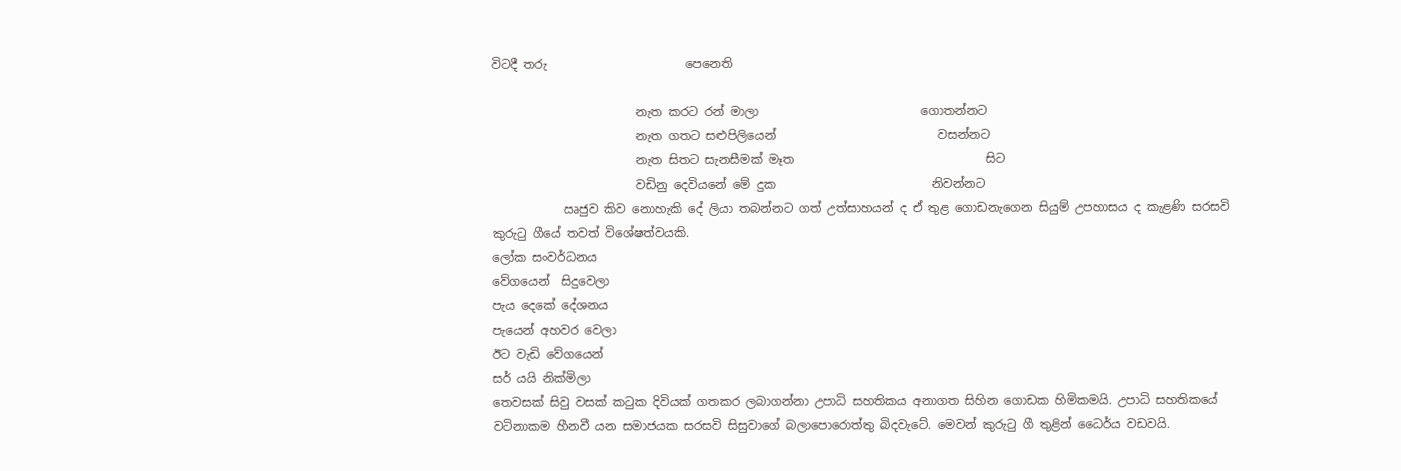විටදී තරු                       පෙනෙති

                        නැත කරට රන් මාලා                           ගොතන්නට
                        නැත ගතට සළුපිලියෙන්                           වසන්නට
                        නැත සිතට සැනසීමක් මෑත                                සිට
                        වඩිනු දෙවියනේ මේ දුක                          නිවන්නට
            ඍජුව කිව නොහැකි දේ ලියා තබන්නට ගත් උත්සාහයන් ද ඒ තුළ ගොඩනැගෙන සියුම් උපහාසය ද කැළණි සරසවි කුරුටු ගීයේ තවත් විශේෂත්වයකි.
ලෝක සංවර්ධනය
වේගයෙන්  සිදුවෙලා
පැය දෙකේ දේශනය
පැයෙන් අහවර වෙලා
ඊට වැඩි වේගයෙන්
සර් යයි නික්මිලා
තෙවසක් සිවු වසක් කටුක දිවියක් ගතකර ලබාගන්නා උපාධි සහතිකය අනාගත සිහින ගොඩක හිමිකමයි. උපාධි සහතිකයේ වටිනාකම හීනවී යන සමාජයක සරසවි සිසුවාගේ බලාපොරොත්තු බිදවැටේ. මෙවන් කුරුටු ගී තුළින් ධෛර්ය වඩවයි.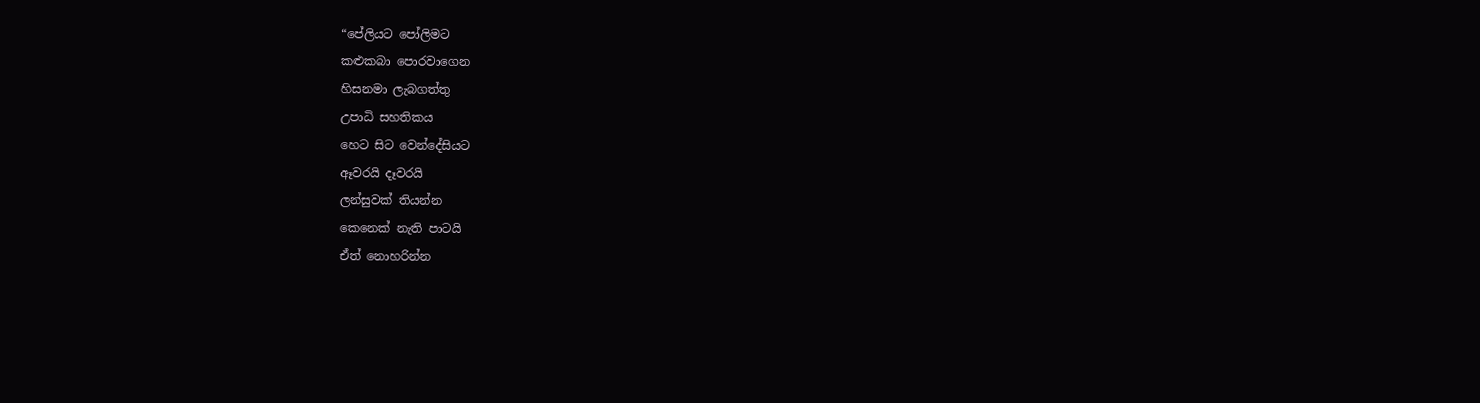“පේලියට පෝලිමට
කළුකබා පොරවාගෙන
හිසනමා ලැබගත්තු
උපාධි සහතිකය
හෙට සිට වෙන්දේසියට
ඈවරයි දෑවරයි
ලන්සුවක් තියන්න
කෙනෙක් නැති පාටයි
ඒත් නොහරින්න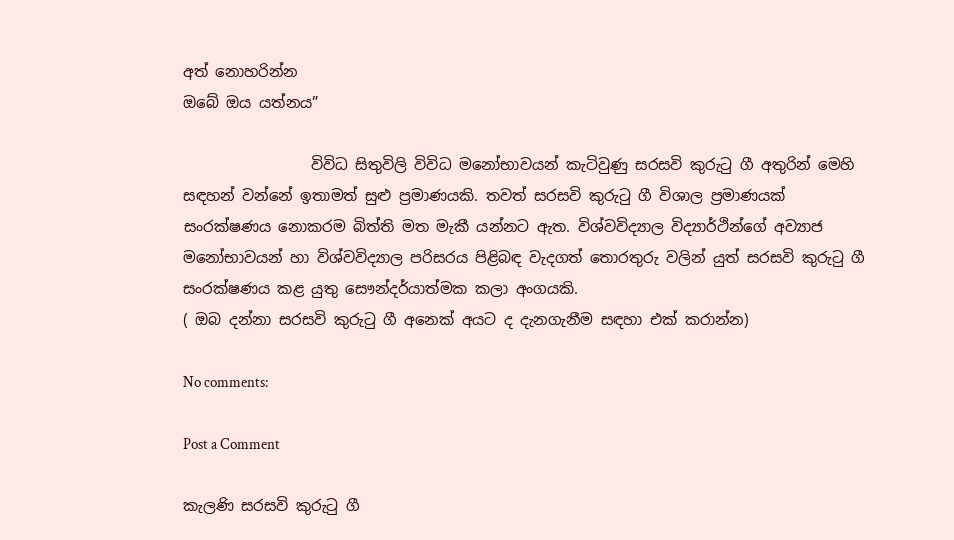අත් නොහරින්න
ඔබේ ඔය යත්නය”

                 විවිධ සිතුවිලි විවිධ මනෝභාවයන් කැටිවුණු සරසවි කුරුටු ගී අතුරින් මෙහි සඳහන් වන්නේ ඉතාමත් සුළු ප්‍රමාණයකි. තවත් සරසවි කුරුටු ගී විශාල ප්‍රමාණයක් සංරක්ෂණය නොකරම බිත්ති මත මැකී යන්නට ඇත. විශ්වවිද්‍යාල විද්‍යාර්ථින්ගේ අව්‍යාජ මනෝභාවයන් හා විශ්වවිද්‍යාල පරිසරය පිළිබඳ වැදගත් තොරතුරු වලින් යුත් සරසවි කුරුටු ගී සංරක්ෂණය කළ යුතු සෞන්දර්යාත්මක කලා අංගයකි.
( ඔබ දන්නා සරසවි කුරුටු ගී අනෙක් අයට ද දැනගැනීම සඳහා එක් කරාන්න)

No comments:

Post a Comment

කැලණි සරසවි කුරුටු ගී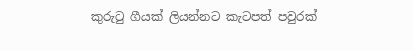කුරුටු ගීයක් ලියන්නට කැටපත් පවුරක්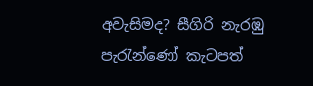අවැසිමද? සීගිරි නැරඹු පැරැන්ණෝ කැටපත්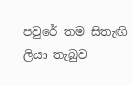පවුරේ තම සිතැඟි ලියා තැබුව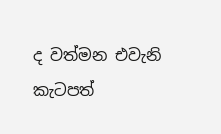ද වත්මන එවැනි කැටපත්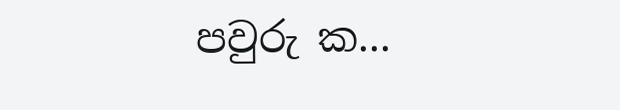පවුරු ක...